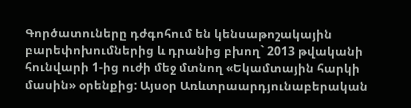Գործատուները դժգոհում են կենսաթոշակային բարեփոխումներից և դրանից բխող` 2013 թվականի հունվարի 1-ից ուժի մեջ մտնող «Եկամտային հարկի մասին» օրենքից: Այսօր Առևտրաարդյունաբերական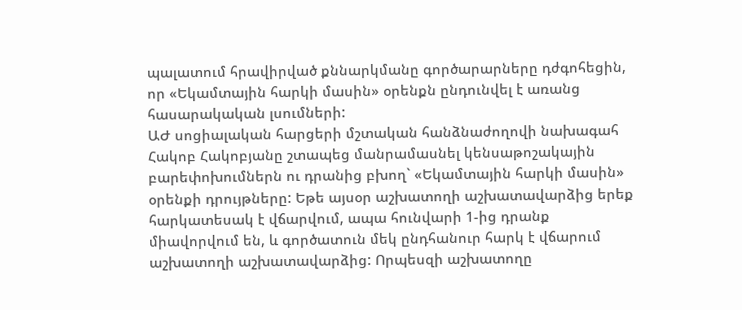պալատում հրավիրված քննարկմանը գործարարները դժգոհեցին, որ «Եկամտային հարկի մասին» օրենքն ընդունվել է առանց հասարակական լսումների:
ԱԺ սոցիալական հարցերի մշտական հանձնաժողովի նախագահ Հակոբ Հակոբյանը շտապեց մանրամասնել կենսաթոշակային բարեփոխումներն ու դրանից բխող` «Եկամտային հարկի մասին» օրենքի դրույթները: Եթե այսօր աշխատողի աշխատավարձից երեք հարկատեսակ է վճարվում, ապա հունվարի 1-ից դրանք միավորվում են, և գործատուն մեկ ընդհանուր հարկ է վճարում աշխատողի աշխատավարձից: Որպեսզի աշխատողը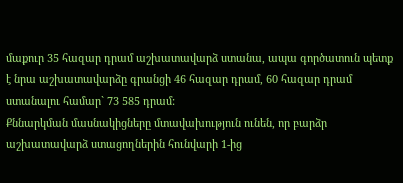մաքուր 35 հազար դրամ աշխատավարձ ստանա, ապա գործատուն պետք է նրա աշխատավարձը գրանցի 46 հազար դրամ, 60 հազար դրամ ստանալու համար` 73 585 դրամ:
Քննարկման մասնակիցները մտավախություն ունեն, որ բարձր աշխատավարձ ստացողներին հունվարի 1-ից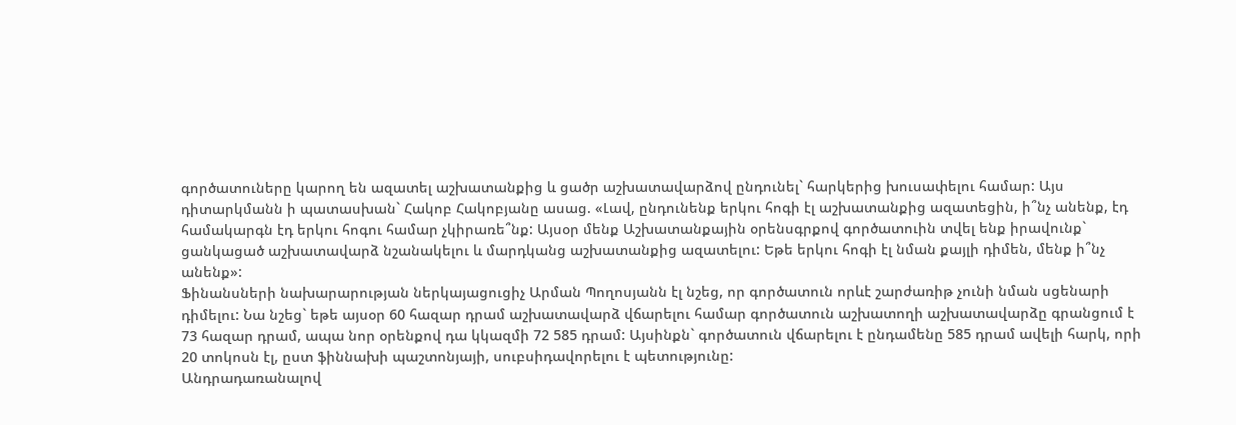գործատուները կարող են ազատել աշխատանքից և ցածր աշխատավարձով ընդունել` հարկերից խուսափելու համար: Այս դիտարկմանն ի պատասխան` Հակոբ Հակոբյանը ասաց. «Լավ, ընդունենք երկու հոգի էլ աշխատանքից ազատեցին, ի՞նչ անենք, էդ համակարգն էդ երկու հոգու համար չկիրառե՞նք: Այսօր մենք Աշխատանքային օրենսգրքով գործատուին տվել ենք իրավունք` ցանկացած աշխատավարձ նշանակելու և մարդկանց աշխատանքից ազատելու: Եթե երկու հոգի էլ նման քայլի դիմեն, մենք ի՞նչ անենք»:
Ֆինանսների նախարարության ներկայացուցիչ Արման Պողոսյանն էլ նշեց, որ գործատուն որևէ շարժառիթ չունի նման սցենարի դիմելու: Նա նշեց` եթե այսօր 60 հազար դրամ աշխատավարձ վճարելու համար գործատուն աշխատողի աշխատավարձը գրանցում է 73 հազար դրամ, ապա նոր օրենքով դա կկազմի 72 585 դրամ: Այսինքն` գործատուն վճարելու է ընդամենը 585 դրամ ավելի հարկ, որի 20 տոկոսն էլ, ըստ ֆիննախի պաշտոնյայի, սուբսիդավորելու է պետությունը:
Անդրադառանալով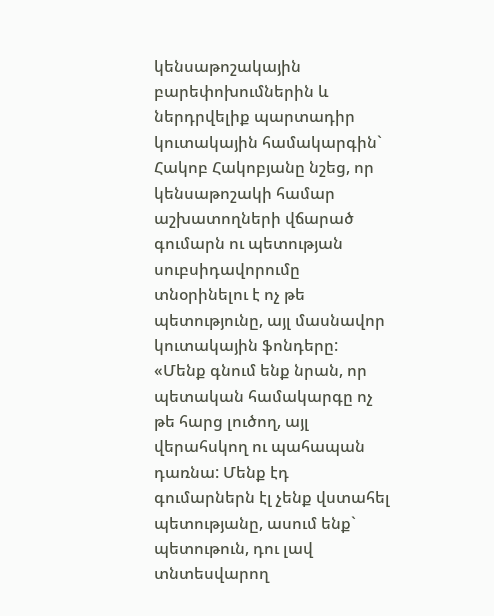կենսաթոշակային բարեփոխումներին և ներդրվելիք պարտադիր կուտակային համակարգին` Հակոբ Հակոբյանը նշեց, որ կենսաթոշակի համար աշխատողների վճարած գումարն ու պետության սուբսիդավորումը տնօրինելու է ոչ թե պետությունը, այլ մասնավոր կուտակային ֆոնդերը:
«Մենք գնում ենք նրան, որ պետական համակարգը ոչ թե հարց լուծող, այլ վերահսկող ու պահապան դառնա: Մենք էդ գումարներն էլ չենք վստահել պետությանը, ասում ենք` պետութուն, դու լավ տնտեսվարող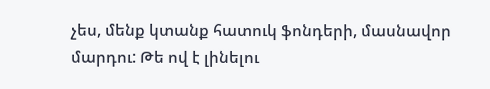չես, մենք կտանք հատուկ ֆոնդերի, մասնավոր մարդու: Թե ով է լինելու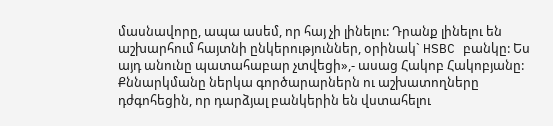մասնավորը, ապա ասեմ, որ հայ չի լինելու: Դրանք լինելու են աշխարհում հայտնի ընկերություններ, օրինակ` HSBC բանկը: Ես այդ անունը պատահաբար չտվեցի»,- ասաց Հակոբ Հակոբյանը:
Քննարկմանը ներկա գործարարներն ու աշխատողները դժգոհեցին, որ դարձյալ բանկերին են վստահելու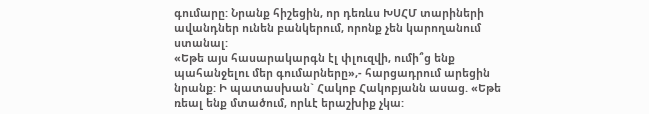գումարը: Նրանք հիշեցին, որ դեռևս ԽՍՀՄ տարիների ավանդներ ունեն բանկերում, որոնք չեն կարողանում ստանալ:
«Եթե այս հասարակարգն էլ փլուզվի, ումի՞ց ենք պահանջելու մեր գումարները»,- հարցադրում արեցին նրանք: Ի պատասխան` Հակոբ Հակոբյանն ասաց. «Եթե ռեալ ենք մտածում, որևէ երաշխիք չկա: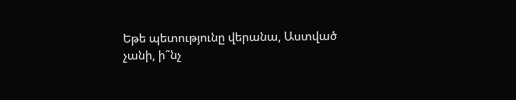Եթե պետությունը վերանա, Աստված չանի, ի՞նչ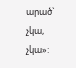արած` չկա, չկա»: